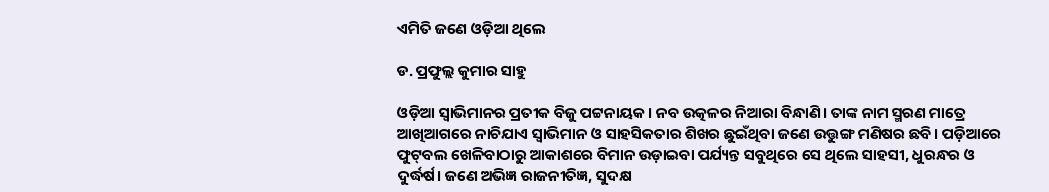ଏମିତି ଜଣେ ଓଡ଼ିଆ ଥିଲେ

ଡ. ପ୍ରଫୁଲ୍ଲ କୁମାର ସାହୁ

ଓଡ଼ିଆ ସ୍ବାଭିମାନର ପ୍ରତୀକ ବିଜୁ ପଟ୍ଟନାୟକ। ନବ ଉତ୍କଳର ନିଆରା ବିନ୍ଧାଣି। ତାଙ୍କ ନାମ ସ୍ମରଣ ମାତ୍ରେ ଆଖିଆଗରେ ନାଚିଯାଏ ସ୍ବାଭିମାନ ଓ ସାହସିକତାର ଶିଖର ଛୁଇଁଥିବା ଜଣେ ଉତ୍ତୁଙ୍ଗ ମଣିଷର ଛବି। ପଡ଼ିଆରେ ଫୁଟ୍‌ବଲ ଖେଳିବାଠାରୁ ଆକାଶରେ ବିମାନ ଉଡ଼ାଇବା ପର୍ଯ୍ୟନ୍ତ ସବୁଥିରେ ସେ ଥିଲେ ସାହସୀ, ଧୁରନ୍ଧର ଓ ଦୁର୍ଦ୍ଧର୍ଷ। ଜଣେ ଅଭିଜ୍ଞ ରାଜନୀତିଜ୍ଞ, ସୁଦକ୍ଷ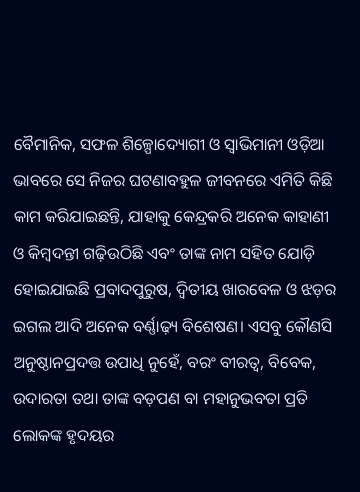ବୈମାନିକ, ସଫଳ ଶିଳ୍ପୋଦ୍ୟୋଗୀ ଓ ସ୍ବାଭିମାନୀ ଓଡ଼ିଆ ଭାବରେ ସେ ନିଜର ଘଟଣାବହୁଳ ଜୀବନରେ ଏମିତି କିଛି କାମ କରିଯାଇଛନ୍ତି, ଯାହାକୁ କେନ୍ଦ୍ରକରି ଅନେକ କାହାଣୀ ଓ କିମ୍ବଦନ୍ତୀ ଗଢ଼ିଉଠିଛି ଏବଂ ତାଙ୍କ ନାମ ସହିତ ଯୋଡ଼ି ହୋଇଯାଇଛି ପ୍ରବାଦପୁରୁଷ, ଦ୍ବିତୀୟ ଖାରବେଳ ଓ ଝଡ଼ର ଇଗଲ ଆଦି ଅନେକ ବର୍ଣ୍ଣାଢ଼୍ୟ ବିଶେଷଣ। ଏସବୁ କୌଣସି ଅନୁଷ୍ଠାନପ୍ରଦତ୍ତ ଉପାଧି ନୁହେଁ, ବରଂ ବୀରତ୍ୱ, ବିବେକ, ଉଦାରତା ତଥା ତାଙ୍କ ବଡ଼ପଣ ବା ମହାନୁଭବତା ପ୍ରତି ଲୋକଙ୍କ ହୃଦୟର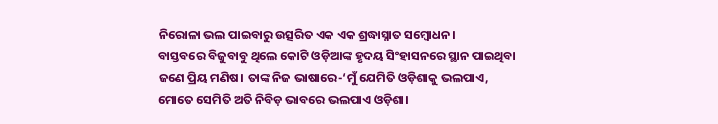ନିରୋଳା ଭଲ ପାଇବାରୁ ଉତ୍ସରିତ ଏକ ଏକ ଶ୍ରଦ୍ଧାସ୍ନାତ ସମ୍ବୋଧନ।
ବାସ୍ତବରେ ବିଜୁବାବୁ ଥିଲେ କୋଟି ଓଡ଼ିଆଙ୍କ ହୃଦୟ ସିଂହାସନରେ ସ୍ଥାନ ପାଇଥିବା ଜଣେ ପ୍ରିୟ ମଣିଷ। ତାଙ୍କ ନିଜ ଭାଷାରେ-‘ମୁଁ ଯେମିତି ଓଡ଼ିଶାକୁ ଭଲପାଏ, ମୋତେ ସେମିତି ଅତି ନିବିଡ଼ ଭାବରେ ଭଲପାଏ ଓଡ଼ିଶା।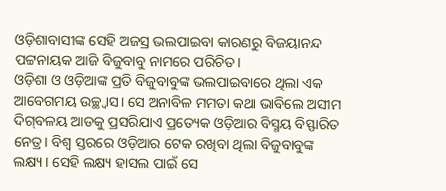ଓଡ଼ିଶାବାସୀଙ୍କ ସେହି ଅଜସ୍ର ଭଲପାଇବା କାରଣରୁ ବିଜୟାନନ୍ଦ ପଟ୍ଟନାୟକ ଆଜି ବିଜୁବାବୁ ନାମରେ ପରିଚିତ।
ଓଡ଼ିଶା ଓ ଓଡ଼ିଆଙ୍କ ପ୍ରତି ବିଜୁବାବୁଙ୍କ ଭଲପାଇବାରେ ଥିଲା ଏକ ଆବେଗମୟ ଉଚ୍ଛ୍ବାସ। ସେ ଅନାବିଳ ମମତା କଥା ଭାବିଲେ ଅସୀମ ଦିଗ୍‌ବଳୟ ଆଡକୁ ପ୍ରସରିଯାଏ ପ୍ରତ୍ୟେକ ଓଡ଼ିଆର ବିସ୍ମୟ ବିସ୍ଫାରିତ ନେତ୍ର। ବିଶ୍ବ ସ୍ତରରେ ଓଡ଼ିଆର ଟେକ ରଖିବା ଥିଲା ବିଜୁବାବୁଙ୍କ ଲକ୍ଷ୍ୟ। ସେହି ଲକ୍ଷ୍ୟ ହାସଲ ପାଇଁ ସେ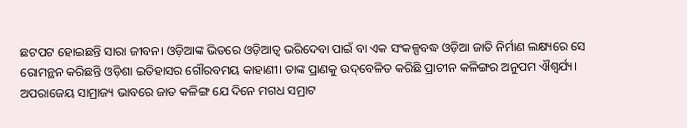ଛଟପଟ ହୋଇଛନ୍ତି ସାରା ଜୀବନ। ଓଡ଼ିଆଙ୍କ ଭିତରେ ଓଡ଼ିଆତ୍ୱ ଭରିଦେବା ପାଇଁ ବା ଏକ ସଂକଳ୍ପବଦ୍ଧ ଓଡ଼ିଆ ଜାତି ନିର୍ମାଣ ଲକ୍ଷ୍ୟରେ ସେ ରୋମନ୍ଥନ କରିଛନ୍ତି ଓଡ଼ିଶା ଇତିହାସର ଗୌରବମୟ କାହାଣୀ। ତାଙ୍କ ପ୍ରାଣକୁ ଉଦ୍‌ବେଳିତ କରିଛି ପ୍ରାଚୀନ କଳିଙ୍ଗର ଅନୁପମ ଐଶ୍ବର୍ଯ୍ୟ।
ଅପରାଜେୟ ସାମ୍ରାଜ୍ୟ ଭାବରେ ଜାତ କଳିଙ୍ଗ ଯେ ଦିନେ ମଗଧ ସମ୍ରାଟ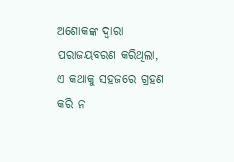ଅଶୋକଙ୍କ ଦ୍ବାରା ପରାଜୟବରଣ କରିଥିଲା, ଏ କଥାକୁ ସହଜରେ ଗ୍ରହଣ କରି ନ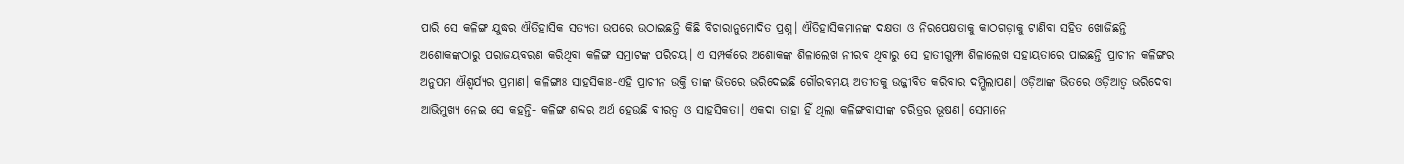ପାରି ସେ କଳିଙ୍ଗ ଯୁଦ୍ଧର ଐତିହାସିକ ସତ୍ୟତା ଉପରେ ଉଠାଇଛନ୍ତି କିଛି ବିଚାରାନୁମୋଦିତ ପ୍ରଶ୍ନ। ଐତିହାସିକମାନଙ୍କ ଦକ୍ଷତା ଓ ନିରପେକ୍ଷତାକୁ କାଠଗଡ଼ାକୁ ଟାଣିବା ସହିତ ଖୋଜିଛନ୍ତି ଅଶୋକଙ୍କଠାରୁ ପରାଜୟବରଣ କରିଥିବା କଳିଙ୍ଗ ସମ୍ରାଟଙ୍କ ପରିଚୟ। ଏ ସମ୍ପର୍କରେ ଅଶୋକଙ୍କ ଶିଳାଲେଖ ନୀରବ ଥିବାରୁ ସେ ହାତୀଗୁମ୍ଫା ଶିଳାଲେଖ ସହାୟତାରେ ପାଇଛନ୍ତି ପ୍ରାଚୀନ କଳିଙ୍ଗର ଅନୁପମ ଐଶ୍ବର୍ଯ୍ୟର ପ୍ରମାଣ। କଳିଙ୍ଗାଃ ସାହସିକାଃ-ଏହି ପ୍ରାଚୀନ ଉକ୍ତି ତାଙ୍କ ଭିତରେ ଭରିଦେଇଛି ଗୌରବମୟ ଅତୀତକୁ ଉଜ୍ଜୀବିତ କରିବାର ଦମ୍ଭିଲାପଣ। ଓଡ଼ିଆଙ୍କ ଭିତରେ ଓଡ଼ିଆତ୍ୱ ଭରିଦେବା ଆଭିମୁଖ୍ୟ ନେଇ ସେ କହନ୍ତି- କଳିଙ୍ଗ ଶବ୍ଦର ଅର୍ଥ ହେଉଛି ବୀରତ୍ୱ ଓ ସାହସିକତା। ଏକଦା ତାହା ହିଁ ଥିଲା କଳିଙ୍ଗବାସୀଙ୍କ ଚରିତ୍ରର ଭୂଷଣ। ସେମାନେ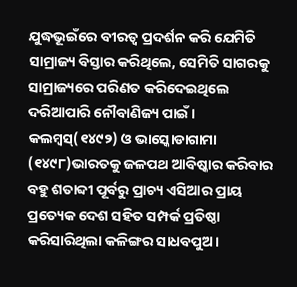ଯୁଦ୍ଧଭୂଇଁରେ ବୀରତ୍ୱ ପ୍ରଦର୍ଶନ କରି ଯେମିତି ସାମ୍ରାଜ୍ୟ ବିସ୍ତାର କରିଥିଲେ, ସେମିତି ସାଗରକୁ ସାମ୍ରାଜ୍ୟରେ ପରିଣତ କରିଦେଇଥିଲେ ଦରିଆପାରି ନୌବାଣିଜ୍ୟ ପାଇଁ। କଲମ୍ବସ୍‌(୧୪୯୨) ଓ ଭାସ୍କୋଡାଗାମା (୧୪୯୮)ଭାରତକୁ ଜଳପଥ ଆବିଷ୍କାର କରିବାର ବହୁ ଶତାବ୍ଦୀ ପୂର୍ବରୁ ପ୍ରାଚ୍ୟ ଏସିଆର ପ୍ରାୟ ପ୍ରତ୍ୟେକ ଦେଶ ସହିତ ସମ୍ପର୍କ ପ୍ରତିଷ୍ଠା କରିସାରିଥିଲା କଳିଙ୍ଗର ସାଧବପୁଅ।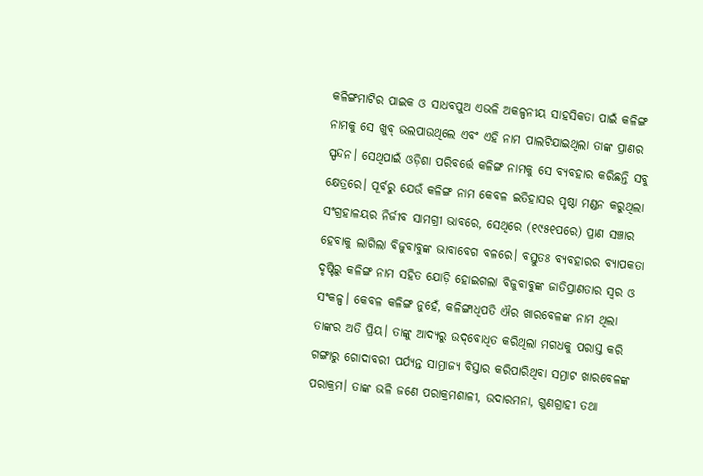କଳିଙ୍ଗମାଟିର ପାଇକ ଓ ସାଧବପୁଅ ଏଭଳି ଅକଳ୍ପନୀୟ ସାହସିକତା ପାଇଁ କଳିଙ୍ଗ ନାମକୁ ସେ ଖୁବ୍‌ ଭଲପାଉଥିଲେ ଏବଂ ଏହି ନାମ ପାଲଟିଯାଇଥିଲା ତାଙ୍କ ପ୍ରାଣର ସ୍ପନ୍ଦନ। ସେଥିପାଇଁ ଓଡ଼ିଶା ପରିବର୍ତ୍ତେ କଳିଙ୍ଗ ନାମକୁ ସେ ବ୍ୟବହାର କରିଛନ୍ତି ସବୁ କ୍ଷେତ୍ରରେ। ପୂର୍ବରୁ ଯେଉଁ କଳିଙ୍ଗ ନାମ କେବଳ ଇତିହାସର ପୃଷ୍ଠା ମଣ୍ଡନ କରୁଥିଲା ସଂଗ୍ରହାଳୟର ନିର୍ଜୀବ ସାମଗ୍ରୀ ଭାବରେ, ସେଥିରେ (୧୯୫୧ପରେ) ପ୍ରାଣ ସଞ୍ଚାର ହେବାକୁ ଲାଗିଲା ବିଜୁବାବୁଙ୍କ ଭାବାବେଗ ବଳରେ। ବସ୍ତୁତଃ ବ୍ୟବହାରର ବ୍ୟାପକତା ଦୃଷ୍ଟିରୁ କଳିଙ୍ଗ ନାମ ସହିତ ଯୋଡ଼ି ହୋଇଗଲା ବିଜୁବାବୁଙ୍କ ଜାତିପ୍ରାଣତାର ସ୍ବର ଓ ସଂକଳ୍ପ। କେବଳ କଳିଙ୍ଗ ନୁହେଁ, କଳିଙ୍ଗାଧିପତି ଐର ଖାରବେଳଙ୍କ ନାମ ଥିଲା ତାଙ୍କର ଅତି ପ୍ରିୟ। ତାଙ୍କୁ ଆଦ୍ୟରୁ ଉଦ୍‌ବୋଧିତ କରିଥିଲା ମଗଧକୁ ପରାସ୍ତ କରି ଗଙ୍ଗାରୁ ଗୋଦାବରୀ ପର୍ଯ୍ୟନ୍ତ ସାମ୍ରାଜ୍ୟ ବିସ୍ତାର କରିପାରିଥିବା ସମ୍ରାଟ ଖାରବେଳଙ୍କ ପରାକ୍ରମ। ତାଙ୍କ ଭଳି ଜଣେ ପରାକ୍ରମଶାଳୀ, ଉଦାରମନା, ଗୁଣଗ୍ରାହୀ ତଥା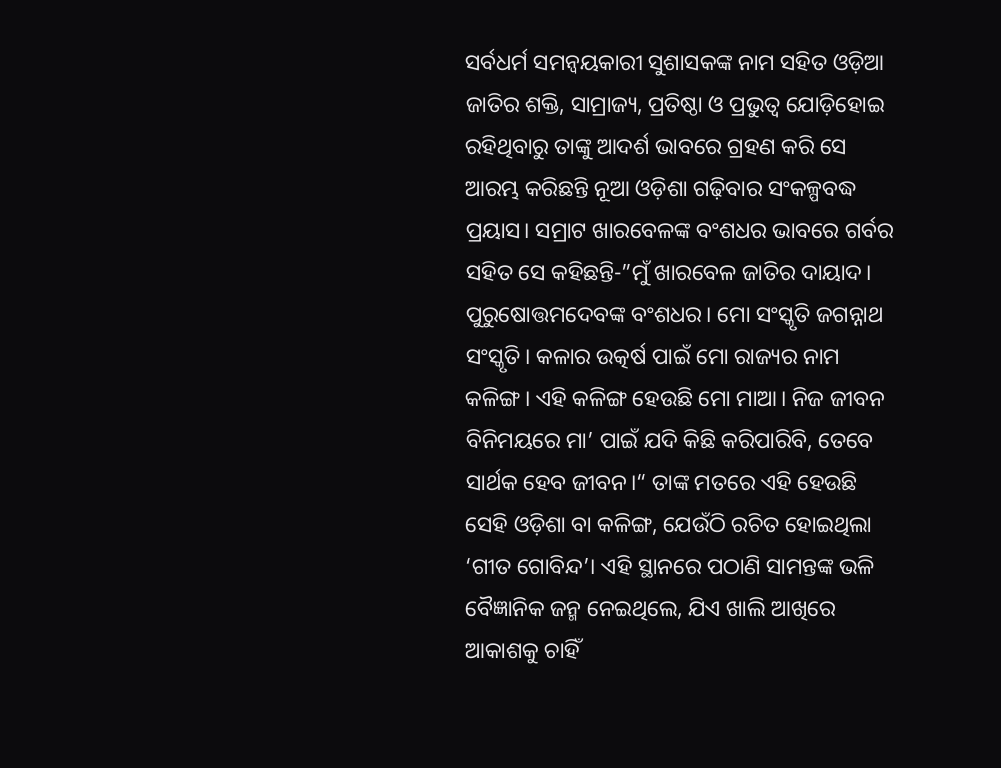ସର୍ବଧର୍ମ ସମନ୍ବୟକାରୀ ସୁଶାସକଙ୍କ ନାମ ସହିତ ଓଡ଼ିଆ ଜାତିର ଶକ୍ତି, ସାମ୍ରାଜ୍ୟ, ପ୍ରତିଷ୍ଠା ଓ ପ୍ରଭୁତ୍ୱ ଯୋଡ଼ିହୋଇ ରହିଥିବାରୁ ତାଙ୍କୁ ଆଦର୍ଶ ଭାବରେ ଗ୍ରହଣ କରି ସେ ଆରମ୍ଭ କରିଛନ୍ତି ନୂଆ ଓଡ଼ିଶା ଗଢ଼ିବାର ସଂକଳ୍ପବଦ୍ଧ ପ୍ରୟାସ। ସମ୍ରାଟ ଖାରବେଳଙ୍କ ବଂଶଧର ଭାବରେ ଗର୍ବର ସହିତ ସେ କହିଛନ୍ତି-”ମୁଁ ଖାରବେଳ ଜାତିର ଦାୟାଦ। ପୁରୁଷୋତ୍ତମଦେବଙ୍କ ବଂଶଧର। ମୋ ସଂସ୍କୃତି ଜଗନ୍ନାଥ ସଂସ୍କୃତି। କଳାର ଉତ୍କର୍ଷ ପାଇଁ ମୋ ରାଜ୍ୟର ନାମ କଳିଙ୍ଗ। ଏହି କଳିଙ୍ଗ ହେଉଛି ମୋ ମାଆ। ନିଜ ଜୀବନ ବିନିମୟରେ ମା’ ପାଇଁ ଯଦି କିଛି କରିପାରିବି, ତେବେ ସାର୍ଥକ ହେବ ଜୀବନ।“ ତାଙ୍କ ମତରେ ଏହି ହେଉଛି ସେହି ଓଡ଼ିଶା ବା କଳିଙ୍ଗ, ଯେଉଁଠି ରଚିତ ହୋଇଥିଲା ‘ଗୀତ ଗୋବିନ୍ଦ’। ଏହି ସ୍ଥାନରେ ପଠାଣି ସାମନ୍ତଙ୍କ ଭଳି ବୈଜ୍ଞାନିକ ଜନ୍ମ ନେଇଥିଲେ, ଯିଏ ଖାଲି ଆଖିରେ ଆକାଶକୁ ଚାହିଁ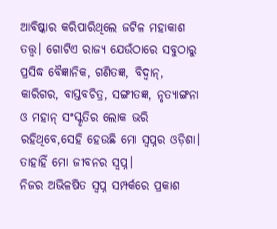ଆବିଷ୍କାର କରିପାରିଥିଲେ ଜଟିଳ ମହାକାଶ ତତ୍ତ୍ବ। ଗୋଟିଏ ରାଜ୍ୟ ଯେଉଁଠାରେ ସବୁଠାରୁ ପ୍ରସିଦ୍ଧ ବୈଜ୍ଞାନିକ, ଗଣିତଜ୍ଞ, ବିଦ୍ବାନ୍‌, କାରିଗର, ବାସ୍ତବଚିତ୍ର, ସଙ୍ଗୀତଜ୍ଞ, ନୃତ୍ୟାଙ୍ଗନା ଓ ମହାନ୍‌ ସଂସ୍କୃତିର ଲୋକ ଭରି ରହିଥିବେ,ସେହି ହେଉଛି ମୋ ସ୍ବପ୍ନର ଓଡ଼ିଶା। ତାହାହିଁ ମୋ ଜୀବନର ସ୍ବପ୍ନ।
ନିଜର ଅଭିଳଷିତ ସ୍ବପ୍ନ ସମ୍ପର୍କରେ ପ୍ରକାଶ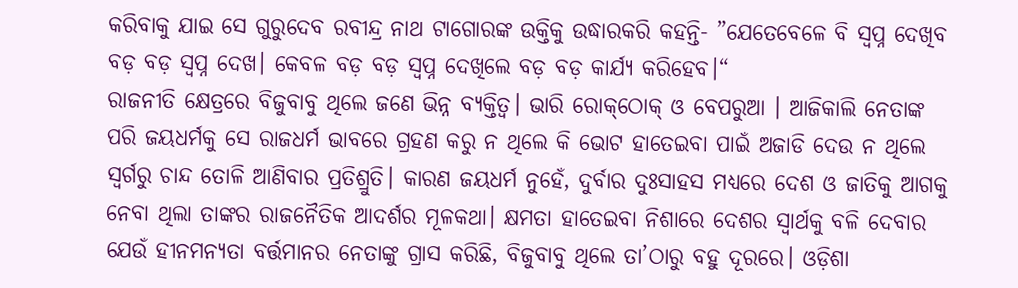କରିବାକୁ ଯାଇ ସେ ଗୁରୁଦେବ ରବୀନ୍ଦ୍ର ନାଥ ଟାଗୋରଙ୍କ ଉକ୍ତିକୁ ଉଦ୍ଧାରକରି କହନ୍ତି- ”ଯେତେବେଳେ ବି ସ୍ବପ୍ନ ଦେଖିବ ବଡ଼ ବଡ଼ ସ୍ବପ୍ନ ଦେଖ। କେବଳ ବଡ଼ ବଡ଼ ସ୍ବପ୍ନ ଦେଖିଲେ ବଡ଼ ବଡ଼ କାର୍ଯ୍ୟ କରିହେବ।“
ରାଜନୀତି କ୍ଷେତ୍ରରେ ବିଜୁବାବୁ ଥିଲେ ଜଣେ ଭିନ୍ନ ବ୍ୟକ୍ତିତ୍ୱ। ଭାରି ରୋକ୍‌ଠୋକ୍‌ ଓ ବେପରୁଆ । ଆଜିକାଲି ନେତାଙ୍କ ପରି ଜୟଧର୍ମକୁ ସେ ରାଜଧର୍ମ ଭାବରେ ଗ୍ରହଣ କରୁ ନ ଥିଲେ କି ଭୋଟ ହାତେଇବା ପାଇଁ ଅଜାଡି ଦେଉ ନ ଥିଲେ ସ୍ବର୍ଗରୁ ଚାନ୍ଦ ତୋଳି ଆଣିବାର ପ୍ରତିଶ୍ରୁତି। କାରଣ ଜୟଧର୍ମ ନୁହେଁ, ଦୁର୍ବାର ଦୁଃସାହସ ମଧ୍ୟରେ ଦେଶ ଓ ଜାତିକୁ ଆଗକୁ ନେବା ଥିଲା ତାଙ୍କର ରାଜନୈତିକ ଆଦର୍ଶର ମୂଳକଥା। କ୍ଷମତା ହାତେଇବା ନିଶାରେ ଦେଶର ସ୍ବାର୍ଥକୁ ବଳି ଦେବାର ଯେଉଁ ହୀନମନ୍ୟତା ବର୍ତ୍ତମାନର ନେତାଙ୍କୁ ଗ୍ରାସ କରିଛି, ବିଜୁବାବୁ ଥିଲେ ତା’ଠାରୁ ବହୁ ଦୂରରେ। ଓଡ଼ିଶା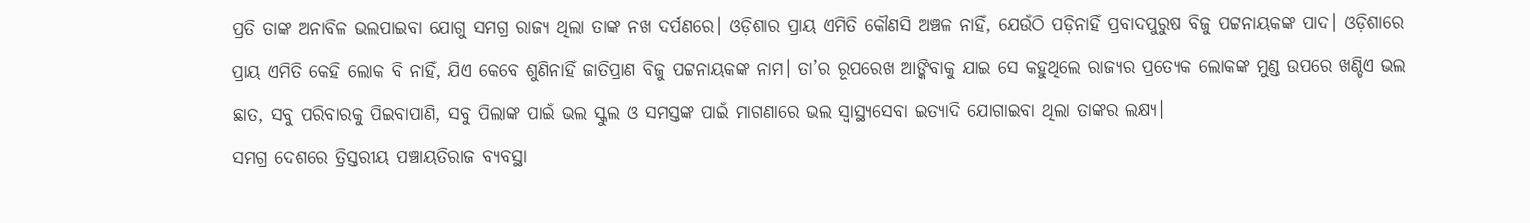ପ୍ରତି ତାଙ୍କ ଅନାବିଳ ଭଲପାଇବା ଯୋଗୁ ସମଗ୍ର ରାଜ୍ୟ ଥିଲା ତାଙ୍କ ନଖ ଦର୍ପଣରେ। ଓଡ଼ିଶାର ପ୍ରାୟ ଏମିତି କୌଣସି ଅଞ୍ଚଳ ନାହିଁ, ଯେଉଁଠି ପଡ଼ିନାହିଁ ପ୍ରବାଦପୁରୁଷ ବିଜୁ ପଟ୍ଟନାୟକଙ୍କ ପାଦ। ଓଡ଼ିଶାରେ ପ୍ରାୟ ଏମିତି କେହି ଲୋକ ବି ନାହିଁ, ଯିଏ କେବେ ଶୁଣିନାହିଁ ଜାତିପ୍ରାଣ ବିଜୁ ପଟ୍ଟନାୟକଙ୍କ ନାମ। ତା’ର ରୂପରେଖ ଆଙ୍କିବାକୁ ଯାଇ ସେ କହୁଥିଲେ ରାଜ୍ୟର ପ୍ରତ୍ୟେକ ଲୋକଙ୍କ ମୁଣ୍ଡ ଉପରେ ଖଣ୍ଡିଏ ଭଲ ଛାତ, ସବୁ ପରିବାରକୁ ପିଇବାପାଣି, ସବୁ ପିଲାଙ୍କ ପାଇଁ ଭଲ ସ୍କୁଲ ଓ ସମସ୍ତଙ୍କ ପାଇଁ ମାଗଣାରେ ଭଲ ସ୍ବାସ୍ଥ୍ୟସେବା ଇତ୍ୟାଦି ଯୋଗାଇବା ଥିଲା ତାଙ୍କର ଲକ୍ଷ୍ୟ।
ସମଗ୍ର ଦେଶରେ ତ୍ରିସ୍ତରୀୟ ପଞ୍ଚାୟତିରାଜ ବ୍ୟବସ୍ଥା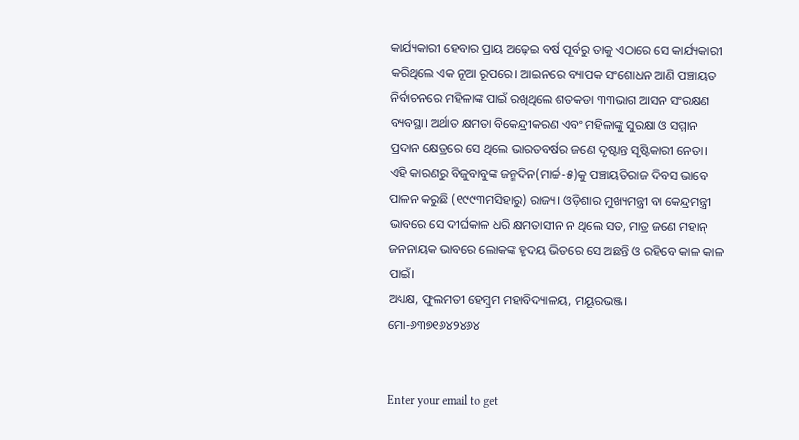କାର୍ଯ୍ୟକାରୀ ହେବାର ପ୍ରାୟ ଅଢ଼େଇ ବର୍ଷ ପୂର୍ବରୁ ତାକୁ ଏଠାରେ ସେ କାର୍ଯ୍ୟକାରୀ କରିଥିଲେ ଏକ ନୂଆ ରୂପରେ। ଆଇନରେ ବ୍ୟାପକ ସଂଶୋଧନ ଆଣି ପଞ୍ଚାୟତ ନିର୍ବାଚନରେ ମହିଳାଙ୍କ ପାଇଁ ରଖିଥିଲେ ଶତକଡା ୩୩ଭାଗ ଆସନ ସଂରକ୍ଷଣ ବ୍ୟବସ୍ଥା। ଅର୍ଥାତ କ୍ଷମତା ବିକେନ୍ଦ୍ରୀକରଣ ଏବଂ ମହିଳାଙ୍କୁ ସୁରକ୍ଷା ଓ ସମ୍ମାନ ପ୍ରଦାନ କ୍ଷେତ୍ରରେ ସେ ଥିଲେ ଭାରତବର୍ଷର ଜଣେ ଦୃଷ୍ଟାନ୍ତ ସୃଷ୍ଟିକାରୀ ନେତା। ଏହି କାରଣରୁ ବିଜୁବାବୁଙ୍କ ଜନ୍ମଦିନ(ମାର୍ଚ୍ଚ-୫)କୁ ପଞ୍ଚାୟତିରାଜ ଦିବସ ଭାବେ ପାଳନ କରୁଛି (୧୯୯୩ମସିହାରୁ) ରାଜ୍ୟ। ଓଡ଼ିଶାର ମୁଖ୍ୟମନ୍ତ୍ରୀ ବା କେନ୍ଦ୍ରମନ୍ତ୍ରୀ ଭାବରେ ସେ ଦୀର୍ଘକାଳ ଧରି କ୍ଷମତାସୀନ ନ ଥିଲେ ସତ, ମାତ୍ର ଜଣେ ମହାନ୍‌ ଜନନାୟକ ଭାବରେ ଲୋକଙ୍କ ହୃଦୟ ଭିତରେ ସେ ଅଛନ୍ତି ଓ ରହିବେ କାଳ କାଳ ପାଇଁ।
ଅଧ୍ୟକ୍ଷ, ଫୁଲମତୀ ହେମ୍ବ୍ରମ ମହାବିଦ୍ୟାଳୟ, ମୟୂରଭଞ୍ଜ।
ମୋ-୬୩୭୧୬୪୨୪୬୪


Enter your email to get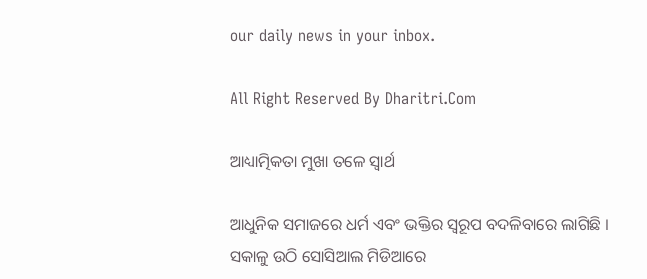our daily news in your inbox.

All Right Reserved By Dharitri.Com

ଆଧ୍ୟାତ୍ମିକତା ମୁଖା ତଳେ ସ୍ବାର୍ଥ

ଆଧୁନିକ ସମାଜରେ ଧର୍ମ ଏବଂ ଭକ୍ତିର ସ୍ବରୂପ ବଦଳିବାରେ ଲାଗିଛି । ସକାଳୁ ଉଠି ସୋସିଆଲ ମିଡିଆରେ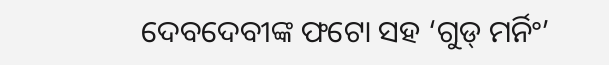ଦେବଦେବୀଙ୍କ ଫଟୋ ସହ ‘ଗୁଡ୍‌ ମର୍ନିଂ’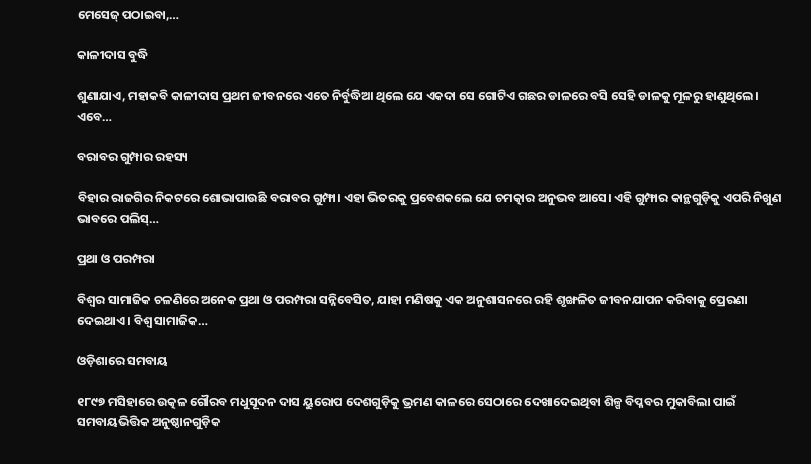ମେସେଜ୍‌ ପଠାଇବା,…

କାଳୀଦାସ ବୁଦ୍ଧି

ଶୁଣାଯାଏ, ମହାକବି କାଳୀଦାସ ପ୍ରଥମ ଜୀବନରେ ଏତେ ନିର୍ବୁଦ୍ଧିଆ ଥିଲେ ଯେ ଏକଦା ସେ ଗୋଟିଏ ଗଛର ଡାଳରେ ବସି ସେହି ଡାଳକୁ ମୂଳରୁ ହାଣୁଥିଲେ। ଏବେ…

ବରାବର ଗୁମ୍ପାର ରହସ୍ୟ

ବିହାର ରାଜଗିର ନିକଟରେ ଶୋଭାପାଉଛି ବରାବର ଗୁମ୍ଫା। ଏହା ଭିତରକୁ ପ୍ରବେଶକଲେ ଯେ ଚମତ୍କାର ଅନୁଭବ ଆସେ। ଏହି ଗୁମ୍ଫାର କାନ୍ଥଗୁଡ଼ିକୁ ଏପରି ନିଖୁଣ ଭାବରେ ପଲିସ୍‌…

ପ୍ରଥା ଓ ପରମ୍ପରା

ବିଶ୍ୱର ସାମାଜିକ ଚଳଣିରେ ଅନେକ ପ୍ରଥା ଓ ପରମ୍ପରା ସନ୍ନିବେସିତ, ଯାହା ମଣିଷକୁ ଏକ ଅନୁଶାସନରେ ରହି ଶୃଙ୍ଖଳିତ ଜୀବନଯାପନ କରିବାକୁ ପ୍ରେରଣା ଦେଇଥାଏ। ବିଶ୍ୱ ସାମାଜିକ…

ଓଡ଼ିଶାରେ ସମବାୟ

୧୮୯୭ ମସିହାରେ ଉତ୍କଳ ଗୌରବ ମଧୁସୂଦନ ଦାସ ୟୁରୋପ ଦେଶଗୁଡ଼ିକୁ ଭ୍ରମଣ କାଳରେ ସେଠାରେ ଦେଖାଦେଇଥିବା ଶିଳ୍ପ ବିପ୍ଳବର ମୁକାବିଲା ପାଇଁ ସମବାୟଭିତ୍ତିକ ଅନୁଷ୍ଠାନଗୁଡ଼ିକ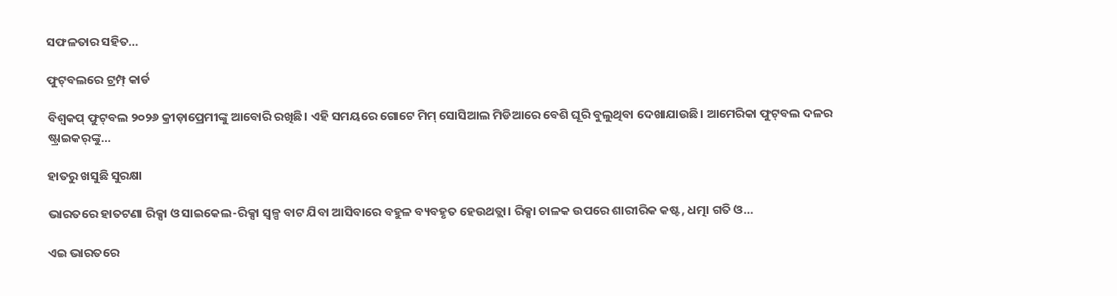ସଫଳତାର ସହିତ…

ଫୁଟ୍‌ବଲରେ ଟ୍ରମ୍ପ୍‌ କାର୍ଡ

ବିଶ୍ୱକପ୍‌ ଫୁଟ୍‌ବଲ ୨୦୨୬ କ୍ରୀଡ଼ାପ୍ରେମୀଙ୍କୁ ଆବୋରି ରଖିଛି। ଏହି ସମୟରେ ଗୋଟେ ମିମ୍‌ ସୋସିଆଲ ମିଡିଆରେ ବେଶି ଘୂରି ବୁଲୁଥିବା ଦେଖାଯାଉଛି। ଆମେରିକା ଫୁଟ୍‌ବଲ ଦଳର ଷ୍ଟ୍ରାଇକର୍‌ଙ୍କୁ…

ହାତରୁ ଖସୁଛି ସୁରକ୍ଷା

ଭାରତରେ ହାତଟଣା ରିକ୍ସା ଓ ସାଇକେଲ-ରିକ୍ସା ସ୍ବଳ୍ପ ବାଟ ଯିବା ଆସିବାରେ ବହୁଳ ବ୍ୟବହୃତ ହେଉଥତ୍ଲା। ରିକ୍ସା ଚାଳକ ଉପରେ ଶାରୀରିକ କଷ୍ଟ, ଧତ୍ମା ଗତି ଓ…

ଏଇ ଭାରତରେ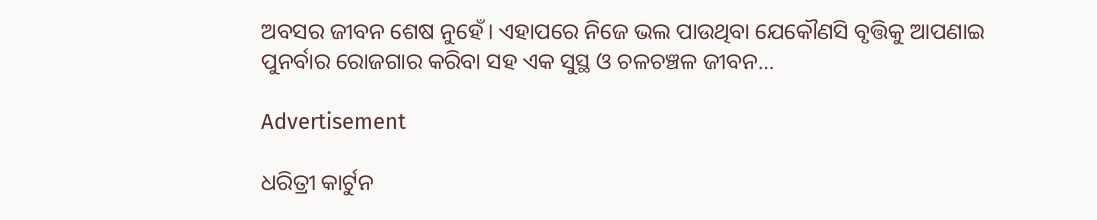ଅବସର ଜୀବନ ଶେଷ ନୁହେଁ। ଏହାପରେ ନିଜେ ଭଲ ପାଉଥିବା ଯେକୌଣସି ବୃତ୍ତିକୁ ଆପଣାଇ ପୁନର୍ବାର ରୋଜଗାର କରିବା ସହ ଏକ ସୁସ୍ଥ ଓ ଚଳଚଞ୍ଚଳ ଜୀବନ…

Advertisement

ଧରିତ୍ରୀ କାର୍ଟୁନ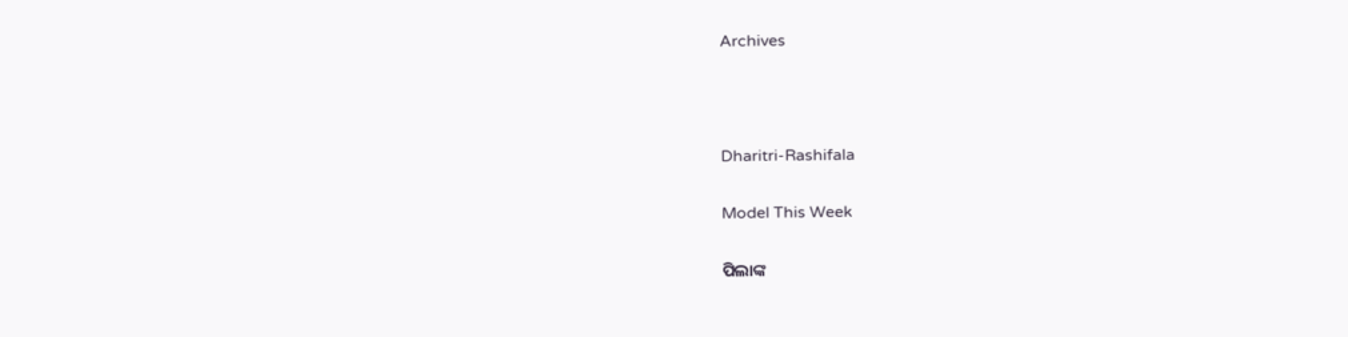Archives



Dharitri-Rashifala

Model This Week

ପିଲାଙ୍କ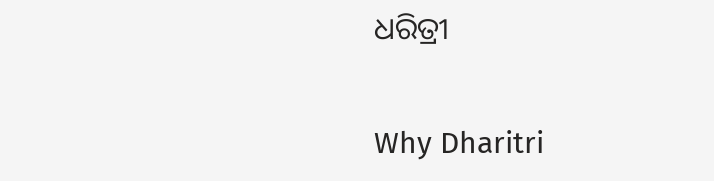ଧରିତ୍ରୀ

Why Dharitri